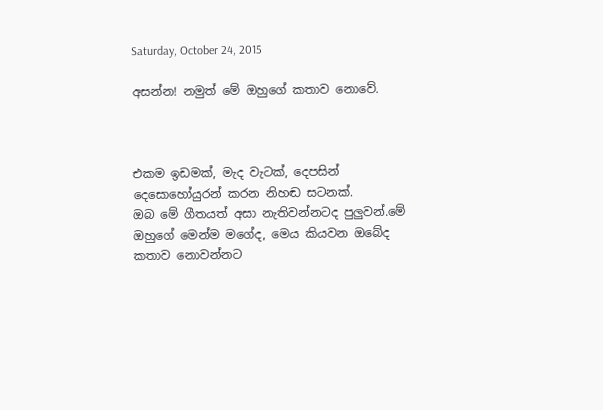Saturday, October 24, 2015

අසන්න! නමුත් මේ ඔහුගේ කතාව නොවේ.



එකම ඉඩමක්, මැද වැටක්, දෙපසින් දෙසොහෝයුරන් කරන නිහඬ සටනක්.
ඔබ මේ ගීතයත් අසා නැතිවන්නටද පුලුවන්.මේ ඔහුගේ මෙන්ම මගේද, මෙය කියවන ඔබේද කතාව නොවන්නට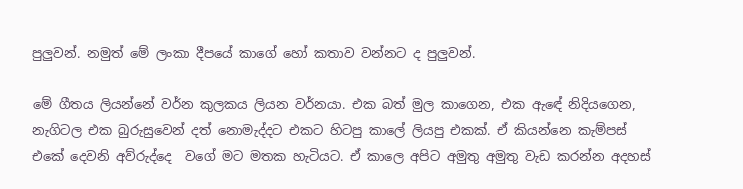පුලුවන්. නමුත් මේ ලංකා දීපයේ කාගේ හෝ කතාව වන්නට ද පුලුවන්.

මේ ගීතය ලියන්නේ වර්න කුලකය ලියන වර්නයා. එක බත් මුල කාගෙන, එක ඇඳේ නිදියගෙන, නැගිටල එක බුරුසුවෙන් දත් නොමැද්දට එකට හිටපු කාලේ ලියපු එකක්. ඒ කියන්නෙ කැම්පස් එකේ දෙවනි අව්රුද්දෙ  වගේ මට මතක හැටියට. ඒ කාලෙ අපිට අමුතු අමුතු වැඩ කරන්න අදහස්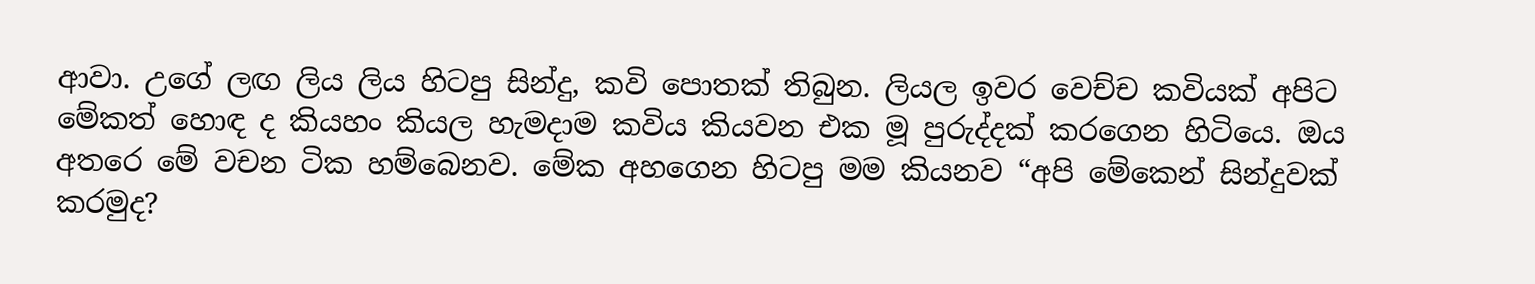ආවා. උගේ ලඟ ලිය ලිය හිටපු සින්දු, කවි පොතක් තිබුන. ලියල ඉවර වෙච්ච කවියක් අපිට මේකත් හොඳ ද කියහං කියල හැමදාම කවිය කියවන එක මූ පුරුද්දක් කරගෙන හිටියෙ. ඔය අතරෙ මේ වචන ටික හම්බෙනව. මේක අහගෙන හිටපු මම කියනව “අපි මේකෙන් සින්දුවක් කරමුද?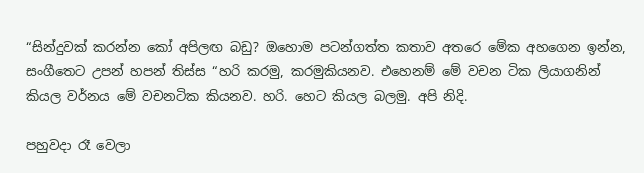“සින්දුවක් කරන්න කෝ අපිලඟ බඩු? ඔහොම පටන්ගත්ත කතාව අතරෙ මේක අහගෙන ඉන්න, සංගීතෙට උපන් හපන් තිස්ස “හරි කරමු, කරමුකියනව. එහෙනම් මේ වචන ටික ලියාගනින් කියල වර්නය මේ වචනටික කියනව. හරි. හෙට කියල බලමු. අපි නිදි.

පහුවදා රෑ වෙලා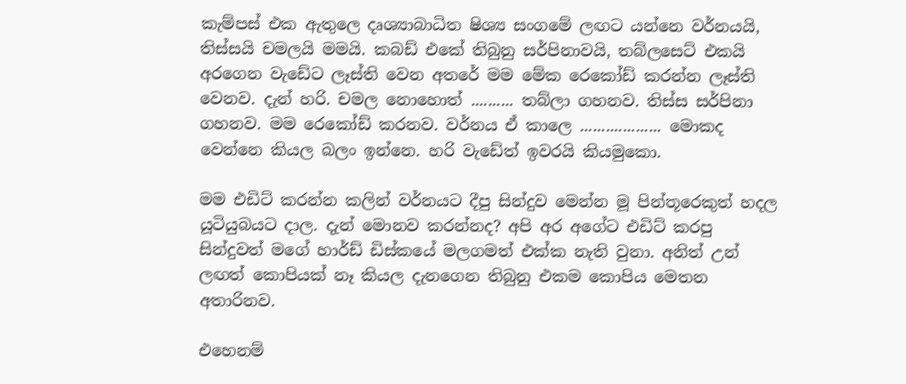කැම්පස් එක ඇතුලෙ දෘශ්‍යාබාධිත ෂිශ්‍ය සංගමේ ලඟට යන්නෙ වර්නයයි, තිස්සයි චමලයි මමයි. කබඩ් එකේ තිබුනු සර්පිනාවයි, තබ්ලසෙට් එකයි අරගෙන වැඩේට ලෑස්ති වෙන අතරේ මම මේක රෙකෝඩ් කරන්න ලෑස්ති වෙනව. දැන් හරි. චමල නොහොත් .......... තබ්ලා ගහනව. තිස්ස සර්පිනා ගහනව. මම රෙකෝඩ් කරනව. වර්නය ඒ කාලෙ ................... මොකද වෙන්නෙ කියල බලං ඉන්නෙ. හරි වැඩේත් ඉවරයි කියමුකො.

මම එඩිට් කරන්න කලින් වර්නයට දීපු සින්දුව මෙන්න මූ පින්තූරෙකුත් හදල යූටියුබයට දාල. දැන් මොනව කරන්නද? අපි අර අගේට එඩිට් කරපු සින්දුවත් මගේ හාර්ඩ් ඩිස්කයේ මලගමත් එක්ක නැති වුනා. අනිත් උන් ලඟත් කොපියක් නෑ කියල දැනගෙන තිබුනු එකම කොපිය මෙතන අතාරිනව.

එහෙනම්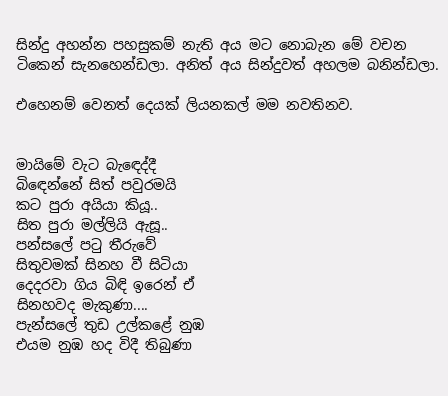සින්දු අහන්න පහසුකම් නැති අය මට නොබැන මේ වචන ටිකෙන් සැනහෙන්ඩලා. අනිත් අය සින්දුවත් අහලම බනින්ඩලා.

එහෙනම් වෙනත් දෙයක් ලියනකල් මම නවතිනව.


මායිමේ වැට බැඳෙද්දී
බිඳෙන්නේ සිත් පවුරමයි
කට පුරා අයියා කියූ..
සිත පුරා මල්ලියි ඇසූ..
පන්සලේ පටු තීරුවේ
සිතුවමක් සිනහ වී සිටියා
දෙදරවා ගිය බිඳි ඉරෙන් ඒ
සිනහවද මැකුණා....
පැන්සලේ තුඩ උල්කළේ නුඹ
එයම නුඹ හද විදී තිබුණා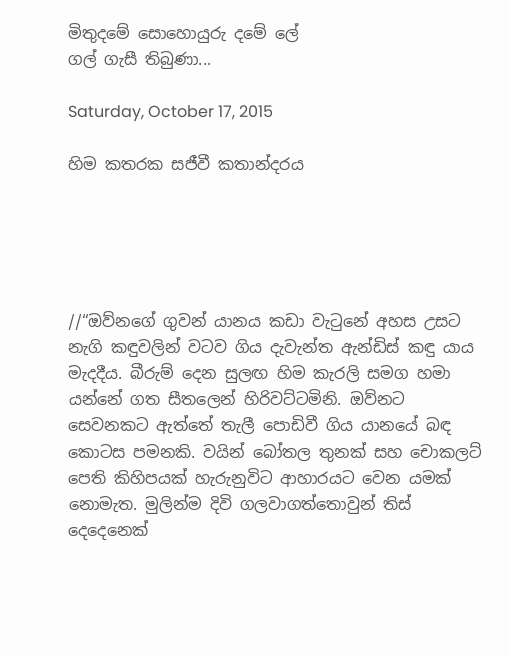මිතුදමේ සොහොයුරු දමේ ලේ
ගල් ගැසී තිබුණා...

Saturday, October 17, 2015

හිම කතරක සජීවී කතාන්දරය





//“ඔව්නගේ ගුවන් යානය කඩා වැටුනේ අහස උසට නැගි කඳුවලින් වටව ගිය දැවැන්ත ඇන්ඩිස් කඳු යාය මැදදීය. බීරුම් දෙන සුලඟ හිම කැරලි සමග හමා යන්නේ ගත සීතලෙන් හිරිවට්ටමිනි. ඔව්නට සෙවනකට ඇත්තේ තැලී පොඩිවී ගිය යානයේ බඳ කොටස පමනකි. වයින් බෝතල තුනක් සහ චොකලට් පෙති කිහිපයක් හැරුනුවිට ආහාරයට වෙන යමක් නොමැත. මුලින්ම දිවි ගලවාගත්තොවුන් තිස් දෙදෙනෙක්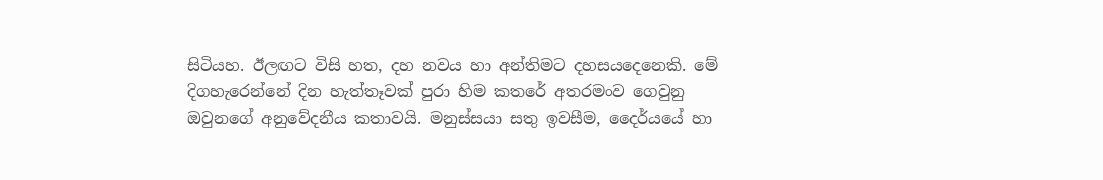සිටියහ. ඊලඟට විසි හත, දහ නවය හා අන්තිමට දහසයදෙනෙකි. මේ දිගහැරෙන්නේ දින හැත්තෑවක් පුරා හිම කතරේ අතරමංව ගෙවුනු ඔවුනගේ අනුවේදනීය කතාවයි. මනුස්සයා සතු ඉවසීම, දෛර්යයේ හා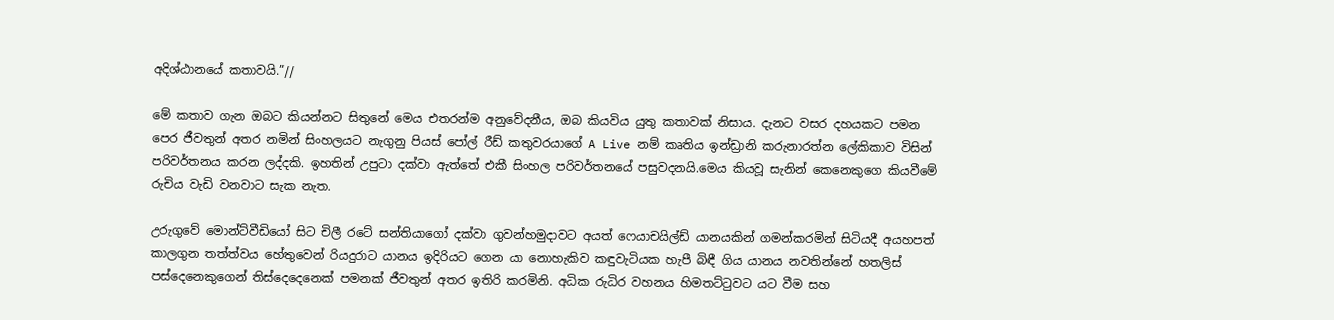අදිශ්ඨානයේ කතාවයි.”//

මේ කතාව ගැන ඔබට කියන්නට සිතුනේ මෙය එතරන්ම අනුවේදනීය, ඔබ කියවිය යුතු කතාවක් නිසාය. දැනට වසර දහයකට පමන පෙර ජීවතුන් අතර නමින් සිංහලයට නැගුනු පියස් පෝල් රීඩ් කතුවරයාගේ A Live නම් කෘතිය ඉන්ඩ්‍රානි කරුනාරත්න ලේකිකාව විසින් පරිවර්තනය කරන ලද්දකි. ඉහතින් උපුටා දක්වා ඇත්තේ එකී සිංහල පරිවර්තනයේ පසුවදනයි.මෙය කියවූ සැනින් කෙනෙකුගෙ කියවීමේ රුචිය වැඩි වනවාට සැක නැත.

උරුගුවේ මොන්ට්වීඩියෝ සිට චිලී රටේ සන්තියාගෝ දක්වා ගුවන්හමුදාවට අයත් ෆෙයාචයිල්ඩ් යානයකින් ගමන්කරමින් සිටියදී අයහපත් කාලගුන තත්ත්වය හේතුවෙන් රියදුරාට යානය ඉදිරියට ගෙන යා නොහැකිව කඳුවැටියක හැපී බිඳී ගිය යානය නවතින්නේ හතලිස් පස්දෙනෙකුගෙන් තිස්දෙදෙනෙක් පමනක් ජීවතුන් අතර ඉතිරි කරමිනි. අධික රුධිර වහනය හිමතට්ටුවට යට වීම සහ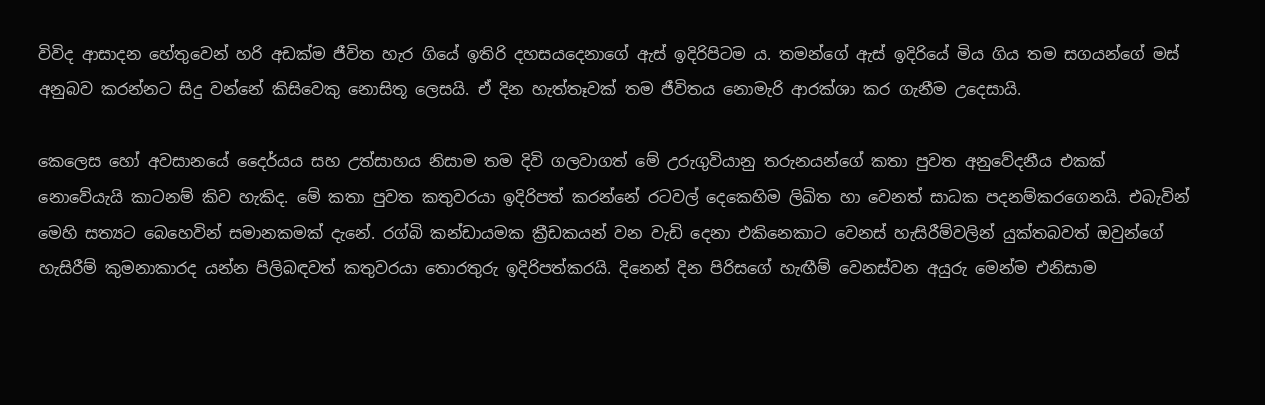විවිද ආසාදන හේතුවෙන් හරි අඩක්ම ජීවිත හැර ගියේ ඉතිරි දහසයදෙනාගේ ඇස් ඉදිරිපිටම ය. තමන්ගේ ඇස් ඉදිරියේ මිය ගිය තම සගයන්ගේ මස් අනුබව කරන්නට සිදු වන්නේ කිසිවෙකු නොසිතූ ලෙසයි. ඒ දින හැත්තෑවක් තම ජීවිතය නොමැරි ආරක්ශා කර ගැනීම උදෙසායි.

කෙලෙස හෝ අවසානයේ දෛර්යය සහ උත්සාහය නිසාම තම දිවි ගලවාගත් මේ උරුගුවියානු තරුනයන්ගේ කතා පුවත අනුවේදනීය එකක් නොවේයැයි කාටනම් කිව හැකිද. මේ කතා පුවත කතුවරයා ඉදිරිපත් කරන්නේ රටවල් දෙකෙහිම ලිඛිත හා වෙනත් සාධක පදනම්කරගෙනයි. එබැවින් මෙහි සත්‍යට බෙහෙවින් සමානකමක් දැනේ. රග්බි කන්ඩායමක ක්‍රීඩකයන් වන වැඩි දෙනා එකිනෙකාට වෙනස් හැසිරීම්වලින් යුක්තබවත් ඔවුන්ගේ හැසිරීම් කුමනාකාරද යන්න පිලිබඳවත් කතුවරයා තොරතුරු ඉදිරිපත්කරයි. දිනෙන් දින පිරිසගේ හැඟීම් වෙනස්වන අයුරු මෙන්ම එනිසාම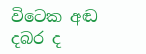විටෙක අඬ දබර ද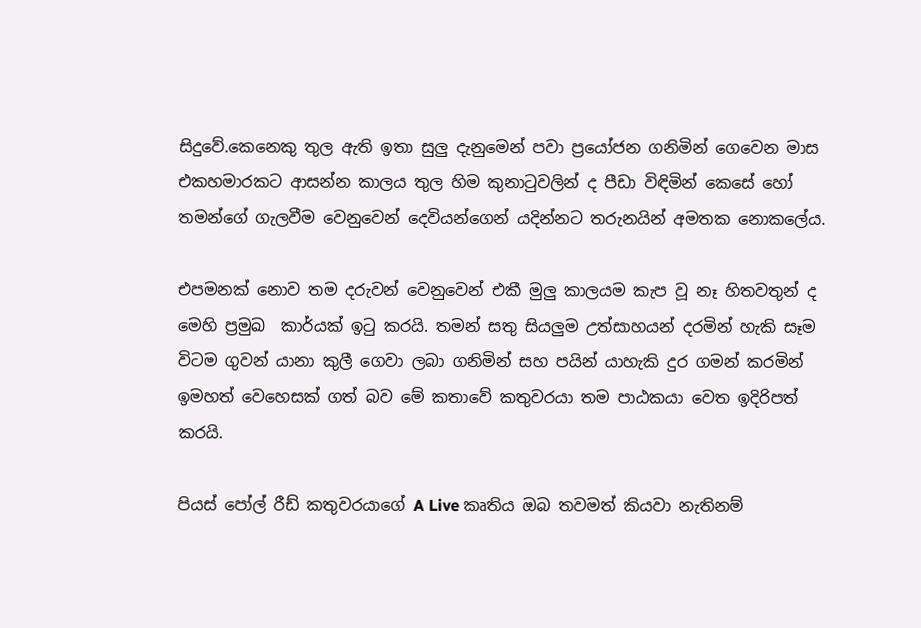සිදුවේ.කෙනෙකු තුල ඇති ඉතා සුලු දැනුමෙන් පවා ප්‍රයෝජන ගනිමින් ගෙවෙන මාස එකහමාරකට ආසන්න කාලය තුල හිම කුනාටුවලින් ද පීඩා විඳිමින් කෙසේ හෝ තමන්ගේ ගැලවීම වෙනුවෙන් දෙවියන්ගෙන් යදින්නට තරුනයින් අමතක නොකලේය.

එපමනක් නොව තම දරුවන් වෙනුවෙන් එකී මුලු කාලයම කැප වූ නෑ හිතවතුන් ද මෙහි ප්‍රමුඛ  කාර්යක් ඉටු කරයි. තමන් සතු සියලුම උත්සාහයන් දරමින් හැකි සෑම විටම ගුවන් යානා කුලී ගෙවා ලබා ගනිමින් සහ පයින් යාහැකි දුර ගමන් කරමින් ඉමහත් වෙහෙසක් ගත් බව මේ කතාවේ කතුවරයා තම පාඨකයා වෙත ඉදිරිපත් කරයි.

පියස් පෝල් රීඩ් කතුවරයාගේ A Live කෘතිය ඔබ තවමත් කියවා නැතිනම්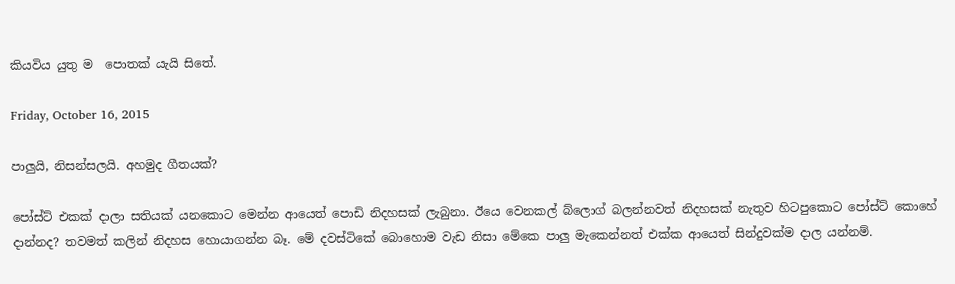කියවිය යුතු ම  පොතක් යැයි සිතේ.

Friday, October 16, 2015

පාලුයි, නිසන්සලයි. අහමුද ගීතයක්?

පෝස්ට් එකක් දාලා සතියක් යනකොට මෙන්න ආයෙත් පොඩි නිදහසක් ලැබුනා. ඊයෙ වෙනකල් බ්ලොග් බලන්නවත් නිදහසක් නැතුව හිටපුකොට පෝස්ට් කොහේ දාන්නද? තවමත් කලින් නිදහස හොයාගන්න බෑ. මේ දවස්ටිකේ බොහොම වැඩ නිසා මේකෙ පාලු මැකෙන්නත් එක්ක ආයෙත් සින්දුවක්ම දාල යන්නම්.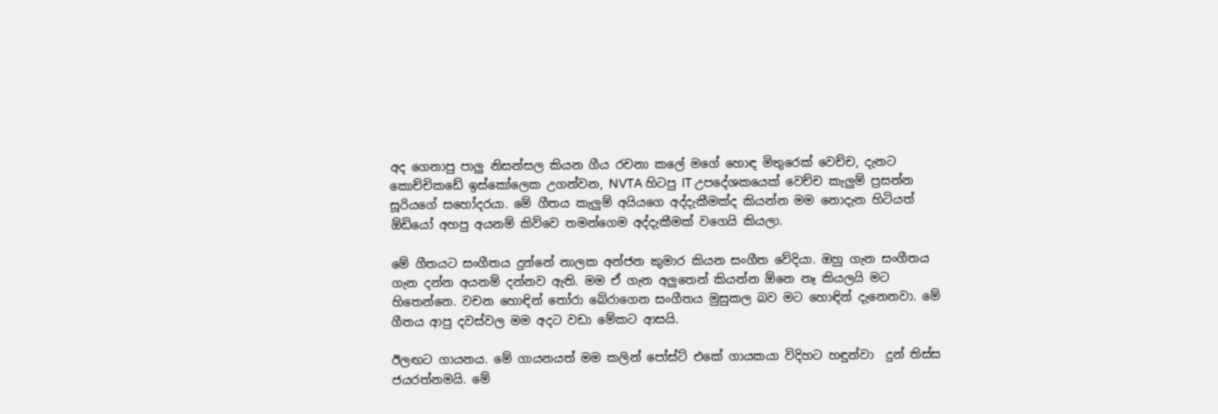අද ගෙනාපු පාලු නිසන්සල කියන ගීය රචනා කලේ මගේ හොඳ මිතුරෙක් වෙච්ච, දැනට කොච්චිකඩේ ඉස්කෝලෙක උගන්වන, NVTA හිටපු IT උපදේශකයෙක් වෙච්ච කැලුම් ප්‍රසන්න සූරියගේ සහෝදරයා. මේ ගීතය කැලුම් අයියගෙ අද්දැකීමක්ද කියන්න මම නොදැන හිටියත් ඕඩියෝ අහපු අයනම් කිව්වෙ තමන්ගෙම අද්දැකීමක් වගෙයි කියලා.

මේ ගීතයට සංගීතය දුන්නේ නාලක අන්ජන කුමාර කියන සංගීත වේදියා. ඔහු ගැන සංගීතය ගැන දන්න අයනම් දන්නව ඇති. මම ඒ ගැන අලුතෙන් කියන්න ඕනෙ නෑ කියලයි මට හිතෙන්නෙ. වචන හොඳින් තෝරා බේරාගෙන සංගීතය මුසුකල බව මට හොඳින් දැනෙනවා. මේ ගීතය ආපු දවස්වල මම අදට වඩා මේකට ආසයි.

ඊලඟට ගායනය. මේ ගායනයත් මම කලින් පෝස්ට් එකේ ගායකයා විදිහට හඳුන්වා  දුන් තිස්ස ජයරත්නමයි. මේ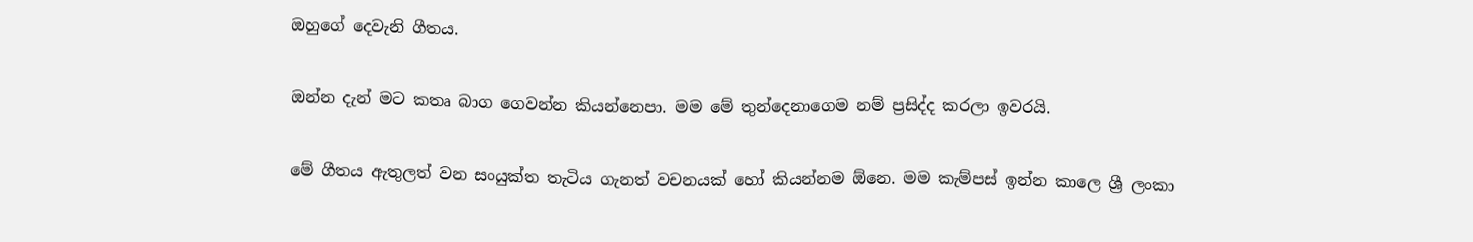ඔහුගේ දෙවැනි ගීතය.

ඔන්න දැන් මට කතෘ බාග ගෙවන්න කියන්නෙපා. මම මේ තුන්දෙනාගෙම නම් ප්‍රසිද්ද කරලා ඉවරයි.

මේ ගීතය ඇතුලත් වන සංයුක්ත තැටිය ගැනත් වචනයක් හෝ කියන්නම ඕනෙ. මම කැම්පස් ඉන්න කාලෙ ශ්‍රී ලංකා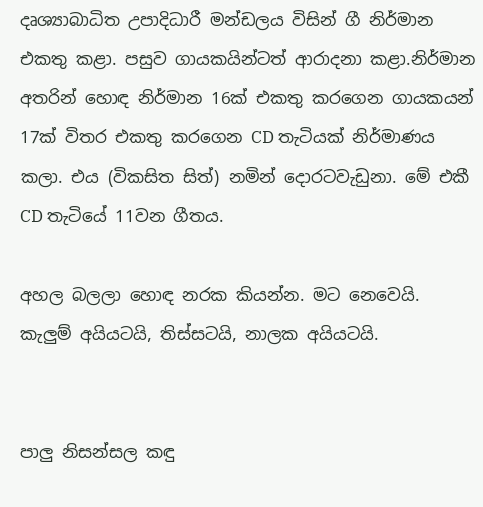දෘශ්‍යාබාධිත උපාදිධාරී මන්ඩලය විසින් ගී නිර්මාන එකතු කළා. පසුව ගායකයින්ටත් ආරාදනා කළා.නිර්මාන අතරින් හොඳ නිර්මාන 16ක් එකතු කරගෙන ගායකයන් 17ක් විතර එකතු කරගෙන CD තැටියක් නිර්මාණය කලා. එය (විකසිත සිත්) නමින් දොරටවැඩුනා. මේ එකී CD තැටියේ 11වන ගීතය.

අහල බලලා හොඳ නරක කියන්න. මට නෙවෙයි. කැලුම් අයියටයි, තිස්සටයි, නාලක අයියටයි.


පාලු නිසන්සල කඳු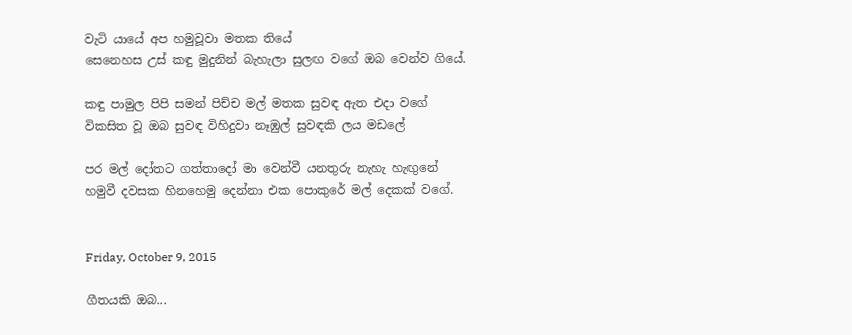වැටි යායේ අප හමුවූවා මතක තියේ
සෙනෙහස උස් කඳු මුදුනින් බැහැලා සුලඟ වගේ ඔබ වෙන්ව ගියේ.

කඳු පාමුල පිපි සමන් පිච්ච මල් මතක සුවඳ ඇත එදා වගේ
විකසිත වූ ඔබ සුවඳ විහිදුවා නෑඹුල් සුවඳකි ලය මඩලේ

පර මල් දෝතට ගත්තාදෝ මා වෙන්වී යනතුරු නැහැ හැඟුනේ
හමුවී දවසක හිනහෙමු දෙන්නා එක පොකුරේ මල් දෙකක් වගේ.


Friday, October 9, 2015

ගීතයකි ඔබ...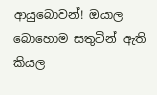ආයුබොවන්! ඔයාල බොහොම සතුටින් ඇති කියල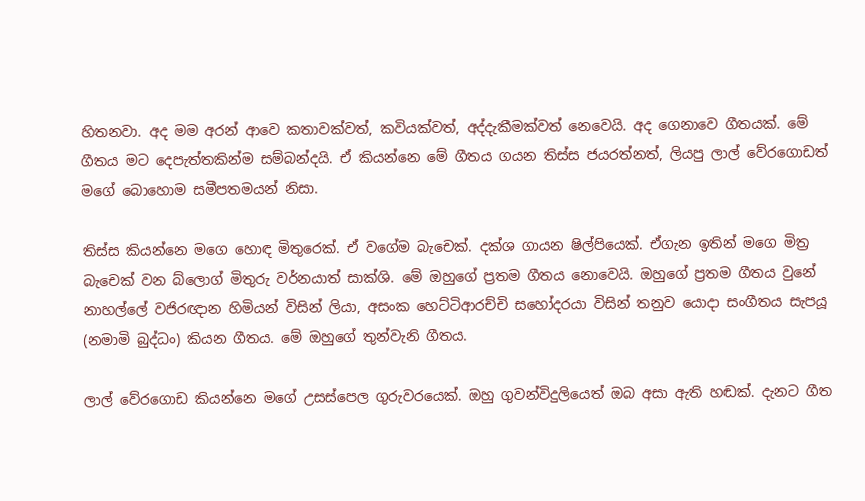හිතනවා. අද මම අරන් ආවෙ කතාවක්වත්, කවියක්වත්, අද්දැකීමක්වත් නෙවෙයි. අද ගෙනාවෙ ගීතයක්. මේ ගීතය මට දෙපැත්තකින්ම සම්බන්දයි. ඒ කියන්නෙ මේ ගීතය ගයන තිස්ස ජයරත්නත්, ලියපු ලාල් වේරගොඩත් මගේ බොහොම සමීපතමයන් නිසා.

තිස්ස කියන්නෙ මගෙ හොඳ මිතුරෙක්. ඒ වගේම බැචෙක්. දක්ශ ගායන ෂිල්පියෙක්. ඒගැන ඉතින් මගෙ මිත්‍ර බැචෙක් වන බ්ලොග් මිතුරු වර්නයාත් සාක්ශි. මේ ඔහුගේ ප්‍රතම ගීතය නොවෙයි. ඔහුගේ ප්‍රතම ගීතය වුනේ නාහල්ලේ වජිරඥාන හිමියන් විසින් ලියා, අසංක හෙට්ටිආරච්චි සහෝදරයා විසින් තනුව යොදා සංගීතය සැපයූ (නමාමි බුද්ධං) කියන ගීතය. මේ ඔහුගේ තුන්වැනි ගීතය.

ලාල් වේරගොඩ කියන්නෙ මගේ උසස්පෙල ගුරුවරයෙක්. ඔහු ගුවන්විදුලියෙත් ඔබ අසා ඇති හඬක්. දැනට ගීත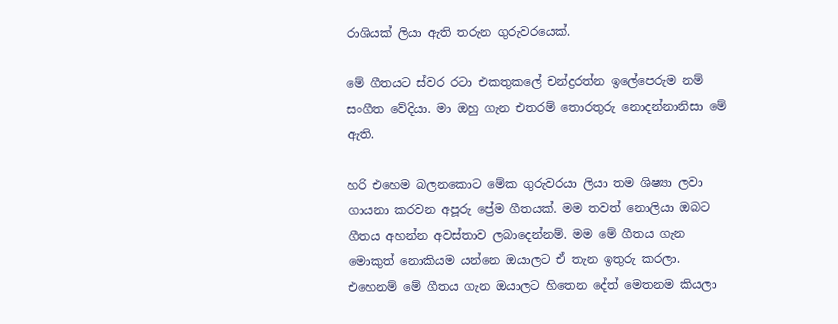රාශියක් ලියා ඇති තරුන ගුරුවරයෙක්.

මේ ගීතයට ස්වර රටා එකතුකලේ චන්ද්‍රරත්න ඉලේපෙරුම නම් සංගීත වේදියා. මා ඔහු ගැන එතරම් තොරතුරු නොදන්නානිසා මේ ඇති.

හරි එහෙම බලනකොට මේක ගුරුවරයා ලියා තම ශිෂ්‍යා ලවා ගායනා කරවන අපූරු ප්‍රේම ගීතයක්. මම තවත් නොලියා ඔබට ගීතය අහන්න අවස්තාව ලබාදෙන්නම්. මම මේ ගීතය ගැන මොකුත් නොකියම යන්නෙ ඔයාලට ඒ තැන ඉතුරු කරලා. එහෙනම් මේ ගීතය ගැන ඔයාලට හිතෙන දේත් මෙතනම කියලා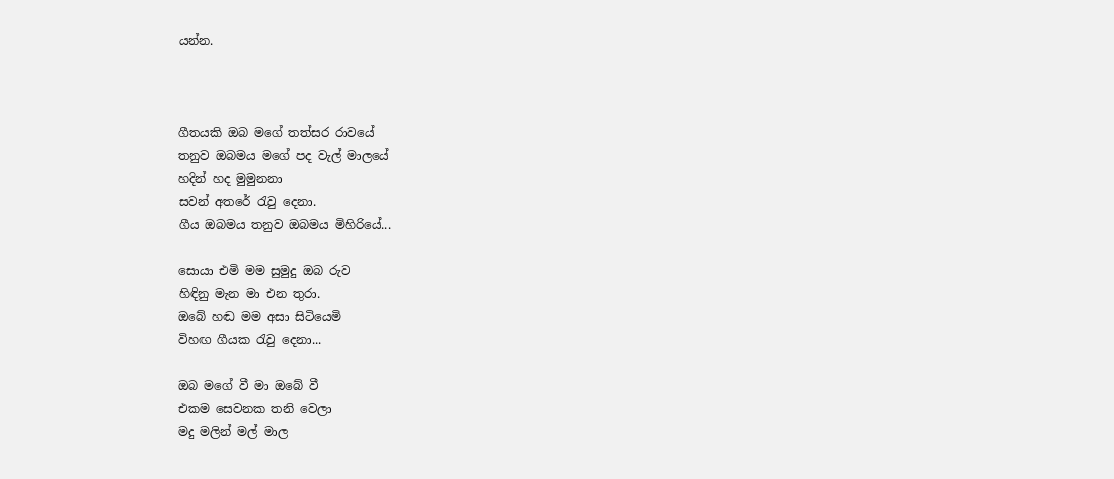යන්න.



ගීතයකි ඔබ මගේ තත්සර රාවයේ
තනුව ඔබමය මගේ පද වැල් මාලයේ
හදින් හද මුමුනනා
සවන් අතරේ රැවු දෙනා.
ගීය ඔබමය තනුව ඔබමය මිහිරියේ...

සොයා එමි මම සුමුදු ඔබ රුව
හිඳිනු මැන මා එන තුරා.
ඔ‍බේ හඬ මම අසා සිටියෙමි
විහඟ ගීයක රැවු දෙනා...

ඔබ මගේ වී මා ඔබේ වී
එකම සෙවනක තනි වෙලා
මදු මලින් මල් මාල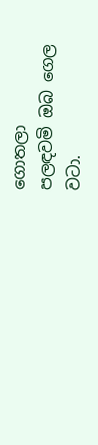ගොතලා
පලඳවමි ඔබ ගෙල වටා.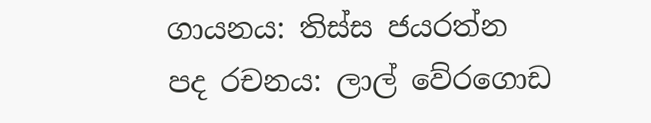ගායනය: තිස්ස ජයරත්න
පද රචනය: ලාල් වේරගොඩ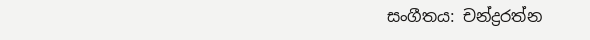සංගීතය: චන්ද්‍රරත්න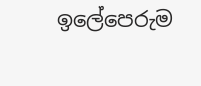ඉලේපෙරුම